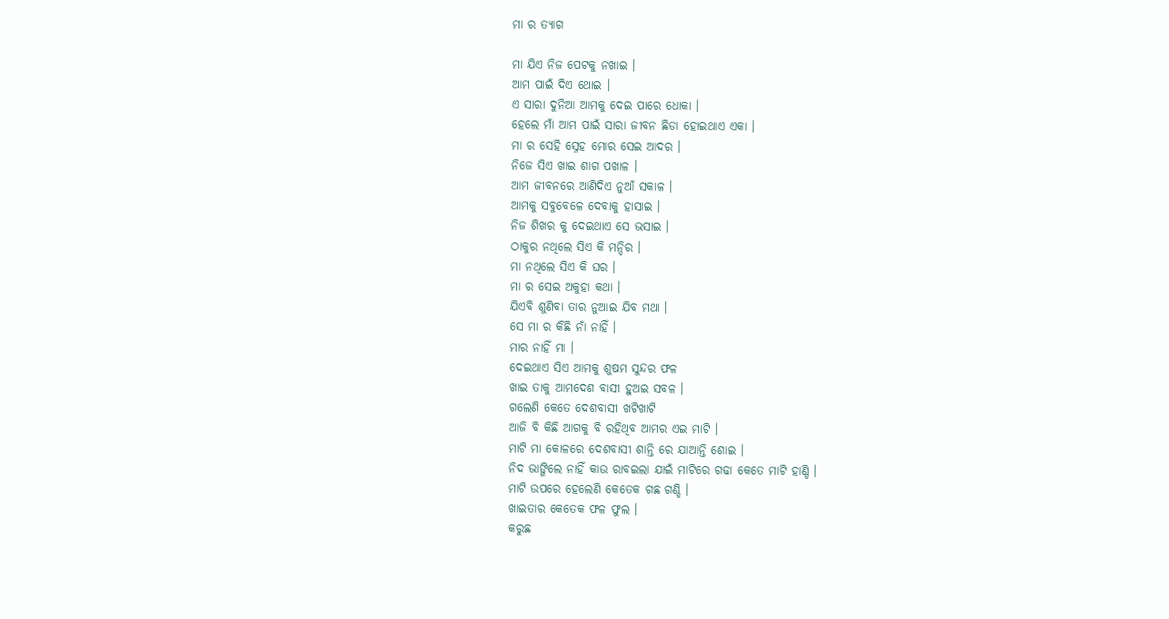ମା ର ତ୍ୟାଗ

ମା ଯିଏ ନିଜ ପେଟକୁ ନଖାଇ ।
ଆମ ପାଇଁ ଦିଏ ଥୋଇ ।
ଏ ସାରା ଦୁନିଆ ଆମକୁ ଦେଇ ପାରେ ଧୋକା ।
ହେଲେ ମାଁ ଆମ ପାଇଁ ସାରା ଜୀବନ ଛିଡା ହୋଇଥାଏ ଏକା ।
ମା ର ସେହି ସ୍ନେହ ମୋର ସେଇ ଆଦର ।
ନିଜେ ସିଏ ଖାଇ ଶାଗ ପଖାଳ ।
ଆମ ଜୀବନରେ ଆଣିଦିଏ ନୁଆଁ ସକାଳ ।
ଆମକୁ ସବୁବେଳେ ଦେବାକୁ ହାସାଇ ।
ନିଜ ଶିଖର କୁ ଦେଇଥାଏ ସେ ଭସାଇ ।
ଠାକୁର ନଥିଲେ ସିଏ କି ମନ୍ଦିର ।
ମା ନଥିଲେ ସିଏ କି ଘର ।
ମା ର ସେଇ ଅକୁହା କଥା ।
ଯିଏବି ଶୁଣିବା ତାର ନୁଆଇ ଯିବ ମଥା ।
ସେ ମା ର କିଛି ନାଁ ନାହିଁ ।
ମାର ନାହିଁ ମା ।
ଦେଇଥାଏ ସିଏ ଆମକୁ ଶୁଷମ ସୁନ୍ଦର ଫଳ
ଖାଇ ତାକୁ ଆମଦେଶ ବାସୀ ହୁଅଇ ସବଳ ।
ଗଲେଣି କେତେ ଦେଶବାସୀ ଖଟିଖାଟି
ଆଜି ବି କିଛି ଆଗକୁ ବି ରହିଥିବ ଆମର ଏଇ ମାଟି ।
ମାଟି ମା କୋଳରେ ଦେଶବାସୀ ଶାନ୍ତି ରେ ଯାଆନ୍ତି ଶୋଇ ।
ନିଦ ଭାଙ୍ଗିଲେ ନାହିଁ କାଉ ରାବଇଲା ଯାଇଁ ମାଟିରେ ଗଢା କେତେ ମାଟି ହାଣ୍ଡି ।
ମାଟି ଉପରେ ହେଲେଣି କେତେକ ଗଛ ଗଣ୍ଡି ।
ଖାଇତାର କେତେକ ଫଳ ଫୁଲ ।
କରୁଛ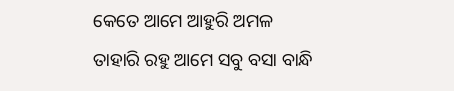କେତେ ଆମେ ଆହୁରି ଅମଳ
ତାହାରି ରହୁ ଆମେ ସବୁ ବସା ବାନ୍ଧି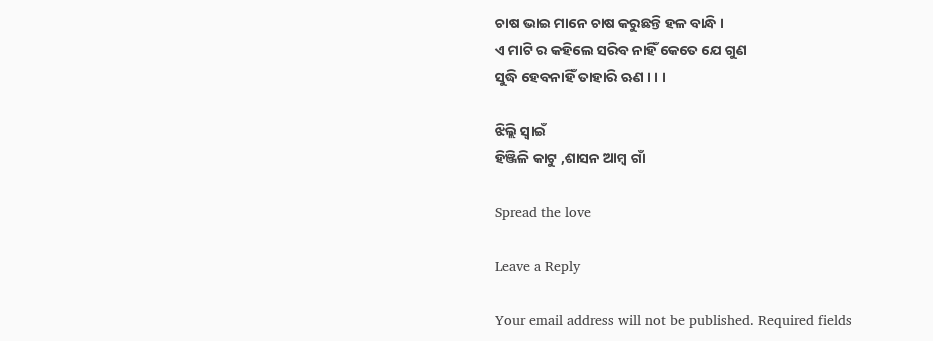ଚାଷ ଭାଇ ମାନେ ଚାଷ କରୁଛନ୍ତି ହଳ ବାନ୍ଧି ।
ଏ ମାଟି ର କହିଲେ ସରିବ ନାହିଁ କେତେ ଯେ ଗୁଣ
ସୁଦ୍ଧି ହେବନାହିଁ ତାହାରି ଋଣ । । ।

ଝିଲ୍ଲି ସ୍ୱାଇଁ
ହିଞ୍ଜିଳି କାଟୁ ,ଶାସନ ଆମ୍ବ ଗାଁ

Spread the love

Leave a Reply

Your email address will not be published. Required fields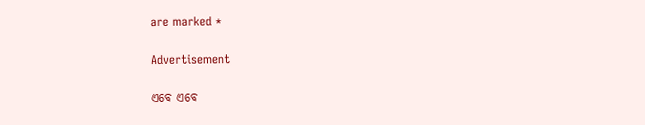are marked *

Advertisement

ଏବେ ଏବେ